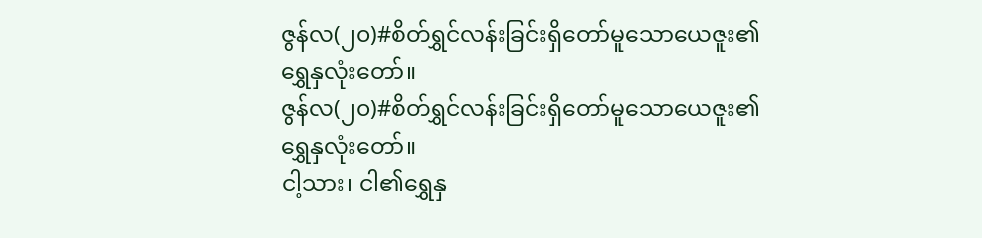ဇွန်လ(၂၀)#စိတ်ရွှင်လန်းခြင်းရှိတော်မူသောယေဇူး၏ရွှေနှလုံးတော်။
ဇွန်လ(၂၀)#စိတ်ရွှင်လန်းခြင်းရှိတော်မူသောယေဇူး၏ရွှေနှလုံးတော်။
ငါ့သား၊ ငါ၏ရွှေနှ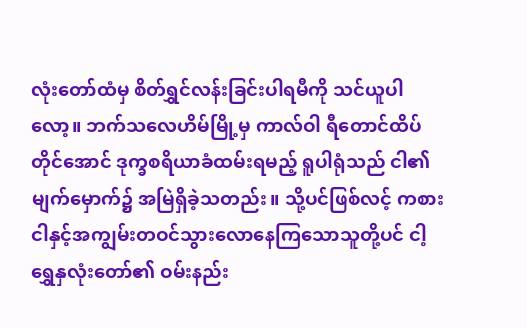လုံးတော်ထံမှ စိတ်ရွှင်လန်းခြင်းပါရမီကို သင်ယူပါလော့။ ဘက်သလေဟိမ်မြို့မှ ကာလ်ဝါ ရီတောင်ထိပ်တိုင်အောင် ဒုက္ခစရိယာခံထမ်းရမည့် ရူပါရုံသည် ငါ၏မျက်မှောက်၌ အမြဲရှိခဲ့သတည်း။ သို့ပင်ဖြစ်လင့် ကစား ငါနှင့်အကျွမ်းတဝင်သွားလောနေကြသောသူတို့ပင် ငါ့ရွှေနှလုံးတော်၏ ဝမ်းနည်း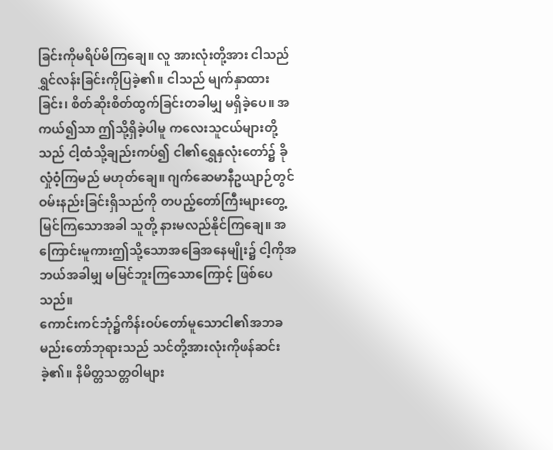ခြင်းကိုမရိပ်မိကြချေ။ လူ အားလုံးတို့အား ငါသည်ရွှင်လန်းခြင်းကိုပြခဲ့၏။ ငါသည် မျက်နှာထားခြင်း၊ စိတ်ဆိုးစိတ်ထွက်ခြင်းတခါမျှ မရှိခဲ့ပေ။ အကယ်၍သာ ဤသို့ရှိခဲ့ပါမူ ကလေးသူငယ်များတို့သည် ငါ့ထံသို့ချည်းကပ်၍ ငါ၏ရွှေနှလုံးတော်၌ ခိုလှုံဝံ့ကြမည် မဟုတ်ချေ။ ဂျက်ဆေမာနီဥယျာဉ်တွင် ဝမ်းနည်းခြင်းရှိသည်ကို တပည့်တော်ကြီးများတွေ့မြင်ကြသောအခါ သူတို့ နားမလည်နိုင်ကြချေ။ အကြောင်းမူကားဤသို့သောအခြေအနေမျိုး၌ ငါ့ကိုအဘယ်အခါမျှ မမြင်ဘူးကြသောကြောင့် ဖြစ်ပေသည်။
ကောင်းကင်ဘုံ၌ကိန်းဝပ်တော်မူသောငါ၏အဘခမည်းတော်ဘုရားသည် သင်တို့အားလုံးကိုဖန်ဆင်းခဲ့၏။ နိမိတ္တသတ္တဝါများ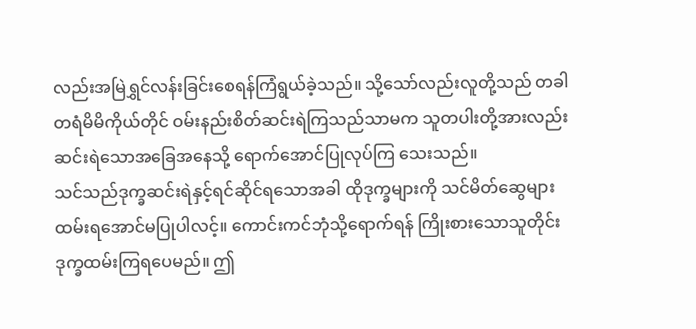လည်းအမြဲရွှင်လန်းခြင်းစေရန်ကြံရွယ်ခဲ့သည်။ သို့သော်လည်းလူတို့သည် တခါတရံမိမိကိုယ်တိုင် ဝမ်းနည်းစိတ်ဆင်းရဲကြသည်သာမက သူတပါးတို့အားလည်းဆင်းရဲသောအခြေအနေသို့ ရောက်အောင်ပြုလုပ်ကြ သေးသည်။
သင်သည်ဒုက္ခဆင်းရဲနှင့်ရင်ဆိုင်ရသောအခါ ထိုဒုက္ခများကို သင်မိတ်ဆွေများထမ်းရအောင်မပြုပါလင့်။ ကောင်းကင်ဘုံသို့ရောက်ရန် ကြိုးစားသောသူတိုင်းဒုက္ခထမ်းကြရပေမည်။ ဤ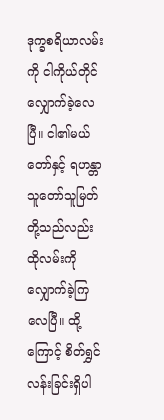ဒုက္ခစရိယာလမ်းကို ငါကိုယ်တိုင် လျှောက်ခဲ့လေပြီ။ ငါ၏မယ်တော်နှင့် ရဟန္တာသူတော်သူမြတ်တို့သည်လည်း ထိုလမ်းကို လျှောက်ခဲ့ကြလေပြီ။ ထို့ ကြောင့် စိတ်ရွှင်လန်းခြင်းရှိပါ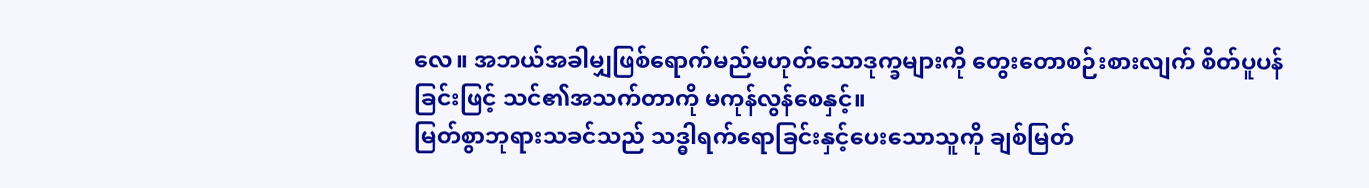လေ။ အဘယ်အခါမျှဖြစ်ရောက်မည်မဟုတ်သောဒုက္ခများကို တွေးတောစဉ်းစားလျက် စိတ်ပူပန်ခြင်းဖြင့် သင်၏အသက်တာကို မကုန်လွန်စေနှင့်။
မြတ်စွာဘုရားသခင်သည် သဒ္ဓါရက်ရောခြင်းနှင့်ပေးသောသူကို ချစ်မြတ်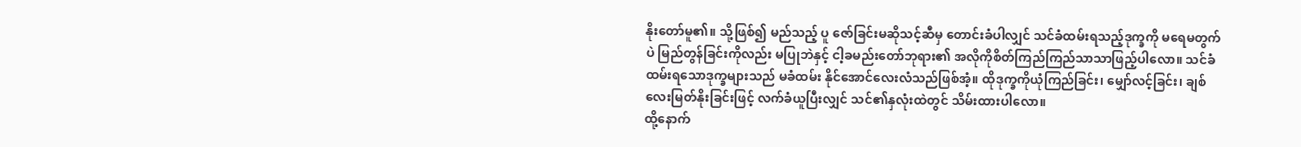နိုးတော်မူ၏။ သို့ဖြစ်၍ မည်သည့် ပူ ဇော်ခြင်းမဆိုသင့်ဆီမှ တောင်းခံပါလျှင် သင်ခံထမ်းရသည့်ဒုက္ခကို မရေမတွက်ပဲ မြည်တွန်ခြင်းကိုလည်း မပြုဘဲနှင့် ငါ့ခမည်းတော်ဘုရား၏ အလိုကိုစိတ်ကြည်ကြည်သာသာဖြည့်ပါလော။ သင်ခံထမ်းရသောဒုက္ခများသည် မခံထမ်း နိုင်အောင်လေးလံသည်ဖြစ်အံ့။ ထိုဒုက္ခကိုယုံကြည်ခြင်း၊ မျှော်လင့်ခြင်း၊ ချစ်လေးမြတ်နိုးခြင်းဖြင့် လက်ခံယူပြီးလျှင် သင်၏နှလုံးထဲတွင် သိမ်းထားပါလော။
ထို့နောက်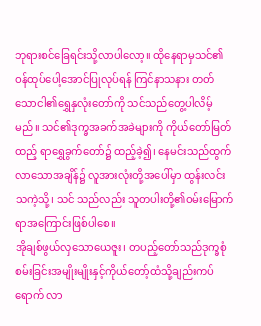ဘုရားစင်ခြေရင်းသို့လာပါလော့။ ထိုနေရာမှသင်၏ဝန်ထုပ်ပေါ့အောင်ပြုလုပ်ရန် ကြင်နာသနား တတ်သောငါ၏ရွှေနှလုံးတော်ကို သင်သည်တွေ့ပါလိမ့်မည်။ သင်၏ဒုက္ခအခက်အခဲများကို ကိုယ်တော်မြတ်ထည့် ရာရွှေခွက်တော်၌ ထည့်ခဲ့၍၊ နေမင်းသည်ထွက်လာသောအချိန်၌ လူအားလုံးတို့အပေါ်မှာ ထွန်းလင်းသကဲ့သို့၊ သင် သည်လည်း သူတပါးတို့၏ဝမ်းမြောက်ရာအကြောင်းဖြစ်ပါစေ။
အိုချစ်ဖွယ်လှသောယေဇူး၊ တပည့်တော်သည်ဒုက္ခစုံစမ်းခြင်းအမျိုးမျိုးနှင့်ကိုယ်တော့်ထံသို့ချည်းကပ်ရောက် လာ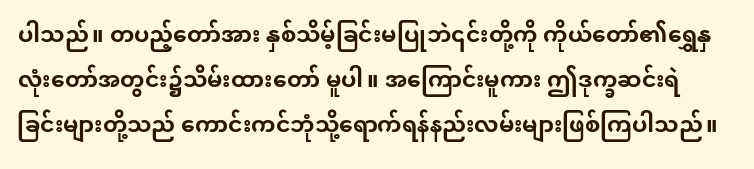ပါသည်။ တပည့်တော်အား နှစ်သိမ့်ခြင်းမပြုဘဲ၎င်းတို့ကို ကိုယ်တော်၏ရွှေနှလုံးတော်အတွင်း၌သိမ်းထားတော် မူပါ။ အကြောင်းမူကား ဤဒုက္ခဆင်းရဲခြင်းများတို့သည် ကောင်းကင်ဘုံသို့ရောက်ရန်နည်းလမ်းများဖြစ်ကြပါသည်။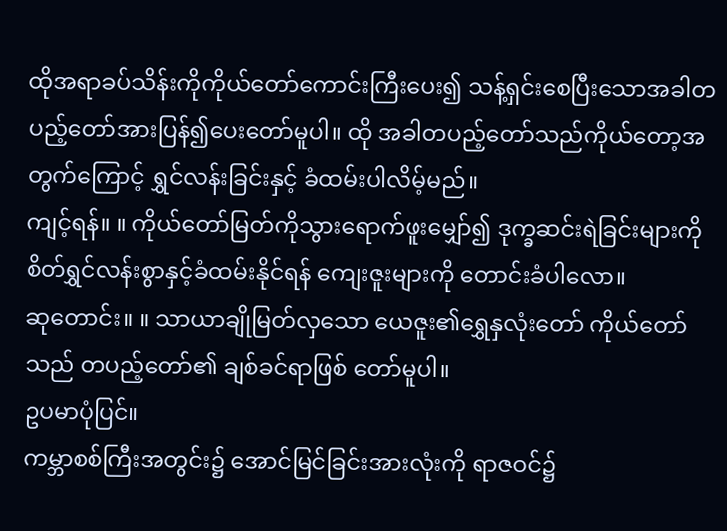ထိုအရာခပ်သိန်းကိုကိုယ်တော်ကောင်းကြီးပေး၍ သန့်ရှင်းစေပြီးသောအခါတပည့်တော်အားပြန်၍ပေးတော်မူပါ။ ထို အခါတပည့်တော်သည်ကိုယ်တော့အတွက်ကြောင့် ရွှင်လန်းခြင်းနှင့် ခံထမ်းပါလိမ့်မည်။
ကျင့်ရန်။ ။ ကိုယ်တော်မြတ်ကိုသွားရောက်ဖူးမျှော်၍ ဒုက္ခဆင်းရဲခြင်းများကို စိတ်ရွှင်လန်းစွာနှင့်ခံထမ်းနိုင်ရန် ကျေးဇူးများကို တောင်းခံပါလော။
ဆုတောင်း။ ။ သာယာချိုမြတ်လှသော ယေဇူး၏ရွှေနှလုံးတော် ကိုယ်တော်သည် တပည့်တော်၏ ချစ်ခင်ရာဖြစ် တော်မူပါ။
ဥပမာပုံပြင်။
ကမ္ဘာစစ်ကြီးအတွင်း၌ အောင်မြင်ခြင်းအားလုံးကို ရာဇဝင်၌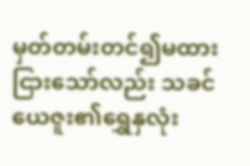မှတ်တမ်းတင်၍မထားငြားသော်လည်း သခင် ယေဇူး၏ရွှေနှလုံး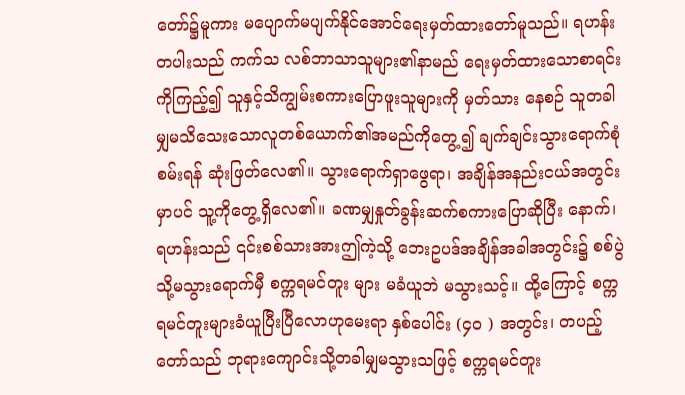တော်၌မူကား မပျောက်မပျက်နိုင်အောင်ရေးမှတ်ထားတော်မူသည်။ ရဟန်းတပါးသည် ကက်သ လစ်ဘာသာသူများ၏နာမည် ရေးမှတ်ထားသောစာရင်းကိုကြည့်၍ သူနှင့်သိကျွမ်းစကားပြောဖူးသူများကို မှတ်သား နေစဉ် သူတခါမျှမသိသေးသောလူတစ်ယောက်၏အမည်ကိုတွေ့၍ ချက်ချင်းသွားရောက်စုံစမ်းရန် ဆုံးဖြတ်လေ၏။ သွားရောက်ရှာဖွေရာ၊ အချိန်အနည်းငယ်အတွင်းမှာပင် သူ့ကိုတွေ့ရှိလေ၏။ ခဏမျှနှုတ်ခွန်းဆက်စကားပြောဆိုပြီး နောက်၊ ရဟန်းသည် ၎င်းစစ်သားအားဤကဲ့သို့ ဘေးဥပဒ်အချိန်အခါအတွင်း၌ စစ်ပွဲသို့မသွားရောက်မှီ စက္ကရမင်တူး များ မခံယူဘဲ မသွားသင့်။ ထို့ကြောင့် စက္ကရမင်တူးများခံယူပြီးပြီလောဟုမေးရာ နှစ်ပေါင်း (၄၀ ) အတွင်း၊ တပည့် တော်သည် ဘုရားကျောင်းသို့တခါမျှမသွားသဖြင့် စက္ကရမင်တူး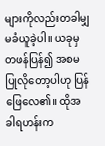များကိုလည်းတခါမျှ မခံယူခဲ့ပါ။ ယခုမှတဖန်ပြန်၍ အစမပြုလိုတော့ပါဟု ပြန်ဖြေလေ၏။ ထိုအခါရဟန်းက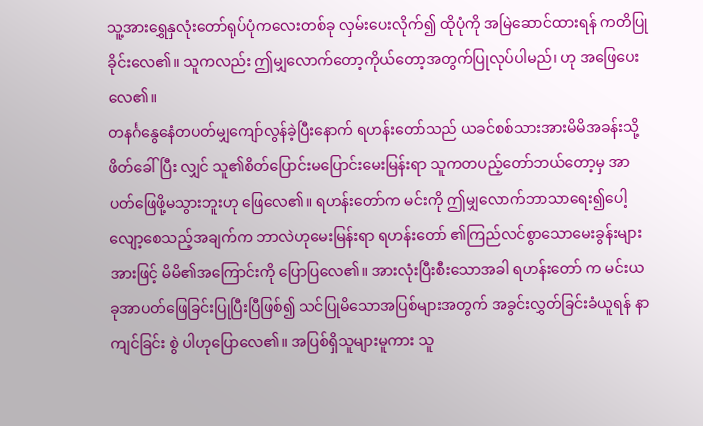သူ့အားရွှေနှလုံးတော်ရုပ်ပုံကလေးတစ်ခု လှမ်းပေးလိုက်၍ ထိုပုံကို အမြဲဆောင်ထားရန် ကတိပြုခိုင်းလေ၏။ သူကလည်း ဤမျှလောက်တော့ကိုယ်တော့အတွက်ပြုလုပ်ပါမည်၊ ဟု အဖြေပေးလေ၏။
တနင်္ဂနွေနေံတပတ်မျှကျော်လွန်ခဲ့ပြီးနောက် ရဟန်းတော်သည် ယခင်စစ်သားအားမိမိအခန်းသို့ ဖိတ်ခေါ်ပြီး လျှင် သူ၏စိတ်ပြောင်းမပြောင်းမေးမြန်းရာ သူကတပည့်တော်ဘယ်တော့မှ အာပတ်ဖြေဖို့မသွားဘူးဟု ဖြေလေ၏။ ရဟန်းတော်က မင်းကို ဤမျှလောက်ဘာသာရေး၍ပေါ့လျော့စေသည့်အချက်က ဘာလဲဟုမေးမြန်းရာ ရဟန်းတော် ၏ကြည်လင်စွာသောမေးခွန်းများအားဖြင့် မိမိ၏အကြောင်းကို ပြောပြလေ၏။ အားလုံးပြီးစီးသောအခါ ရဟန်းတော် က မင်းယခုအာပတ်ဖြေခြင်းပြုပြီးပြီဖြစ်၍ သင်ပြုမိသောအပြစ်များအတွက် အခွင်းလွှတ်ခြင်းခံယူရန် နာကျင်ခြင်း စွဲ ပါဟုပြောလေ၏။ အပြစ်ရှိသူများမူကား သူ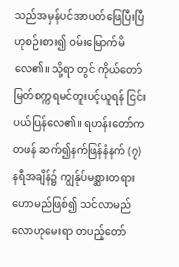သည်အမှန်ပင်အာပတ်ဖြေပြီးပြီဟုစဉ်းစား၍ ဝမ်းမြောက်မိလေ၏။ သို့ရာ တွင် ကိုယ်တော်မြတ်စက္ကရမင်တူးပင့်ယူရန် ငြင်းပယ်ပြန်လေ၏။ ရဟန်းတော်ကတဖန် ဆက်၍နက်ဖြန်နံနက် (၇) နရီအချိန်၌ ကျွန်ုပ်မစ္ဆားတရားဟောမည်ဖြစ်၍ သင်လာမည်လောဟုမေးရာ တပည့်တော်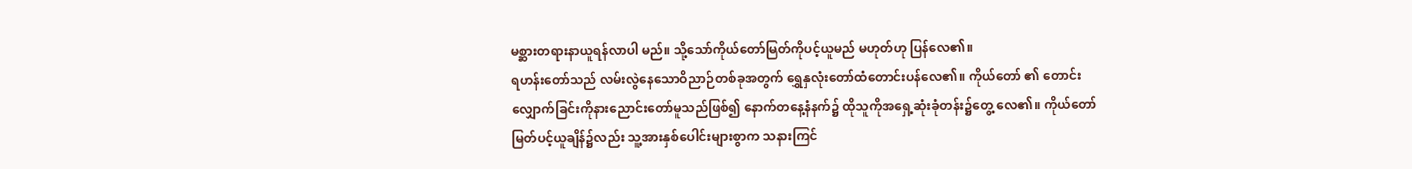မစ္ဆားတရားနာယူရန်လာပါ မည်။ သို့သော်ကိုယ်တော်မြတ်ကိုပင့်ယူမည် မဟုတ်ဟု ပြန်လေ၏။
ရဟန်းတော်သည် လမ်းလွဲနေသောဝိညာဉ်တစ်ခုအတွက် ရွှေနှလုံးတော်ထံတောင်းပန်လေ၏။ ကိုယ်တော် ၏ တောင်းလျှောက်ခြင်းကိုနားညောင်းတော်မူသည်ဖြစ်၍ နောက်တနေ့နံနက်၌ ထိုသူကိုအရှေ့ဆုံးခုံတန်း၌တွေ့ လေ၏။ ကိုယ်တော်မြတ်ပင့်ယူချိန်၌လည်း သူ့အားနှစ်ပေါင်းများစွာက သနားကြင်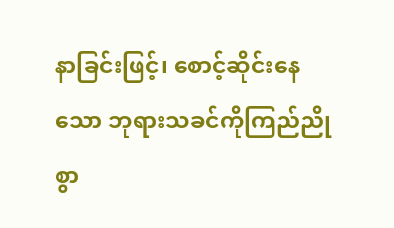နာခြင်းဖြင့်၊ စောင့်ဆိုင်းနေသော ဘုရားသခင်ကိုကြည်ညိုစွာ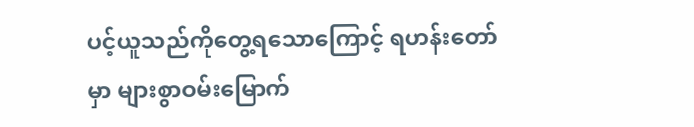ပင့်ယူသည်ကိုတွေ့ရသောကြောင့် ရဟန်းတော်မှာ များစွာဝမ်းမြောက်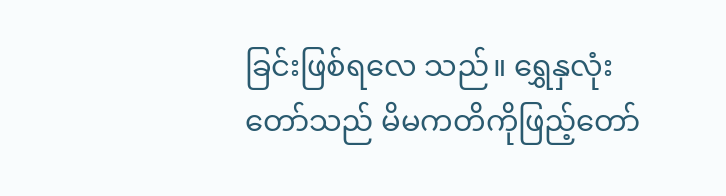ခြင်းဖြစ်ရလေ သည်။ ရွှေနှလုံးတော်သည် မိမကတိကိုဖြည့်တော်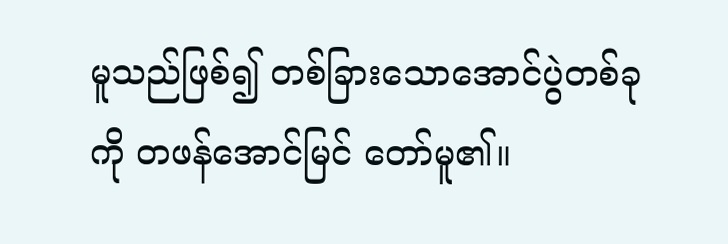မူသည်ဖြစ်၍ တစ်ခြားသောအောင်ပွဲတစ်ခုကို တဖန်အောင်မြင် တော်မူ၏။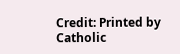Credit: Printed by Catholic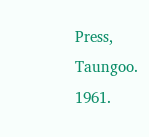Press, Taungoo. 1961.